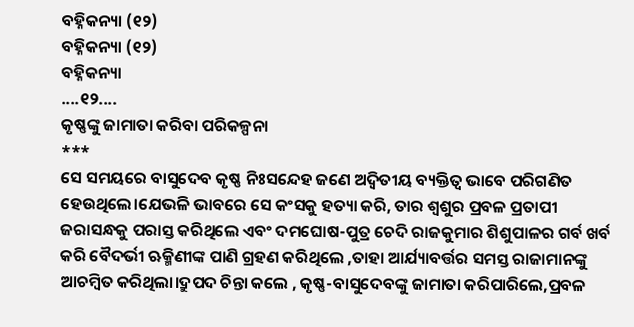ବହ୍ନିକନ୍ୟା (୧୨)
ବହ୍ନିକନ୍ୟା (୧୨)
ବହ୍ନିକନ୍ୟା
....୧୨....
କୃଷ୍ଣଙ୍କୁ ଜାମାତା କରିବା ପରିକଳ୍ପନା
***
ସେ ସମୟରେ ବାସୁଦେବ କୃଷ୍ଣ ନିଃସନ୍ଦେହ ଜଣେ ଅଦ୍ୱିତୀୟ ବ୍ୟକ୍ତିତ୍ବ ଭାବେ ପରିଗଣିତ ହେଉଥିଲେ।ଯେଭଳି ଭାବରେ ସେ କଂସକୁ ହତ୍ୟା କରି, ତାର ଶ୍ବଶୁର ପ୍ରବଳ ପ୍ରତାପୀ ଜରାସନ୍ଧକୁ ପରାସ୍ତ କରିଥିଲେ ଏବଂ ଦମଘୋଷ-ପୁତ୍ର ଚେଦି ରାଜକୁମାର ଶିଶୁପାଳର ଗର୍ବ ଖର୍ବ କରି ବୈଦର୍ଭୀ ଋକ୍ମିଣୀଙ୍କ ପାଣି ଗ୍ରହଣ କରିଥିଲେ ,ତାହା ଆର୍ଯ୍ୟାବର୍ତ୍ତର ସମସ୍ତ ରାଜାମାନଙ୍କୁ ଆଚମ୍ବିତ କରିଥିଲା।ଦ୍ରୁପଦ ଚିନ୍ତା କଲେ , କୃଷ୍ଣ-ବାସୁଦେବଙ୍କୁ ଜାମାତା କରିପାରିଲେ,ପ୍ରବଳ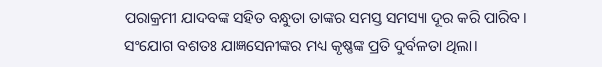ପରାକ୍ରମୀ ଯାଦବଙ୍କ ସହିତ ବନ୍ଧୁତା ତାଙ୍କର ସମସ୍ତ ସମସ୍ୟା ଦୂର କରି ପାରିବ। ସଂଯୋଗ ବଶତଃ ଯାଜ୍ଞସେନୀଙ୍କର ମଧ୍ୟ କୃଷ୍ଣଙ୍କ ପ୍ରତି ଦୁର୍ବଳତା ଥିଲା।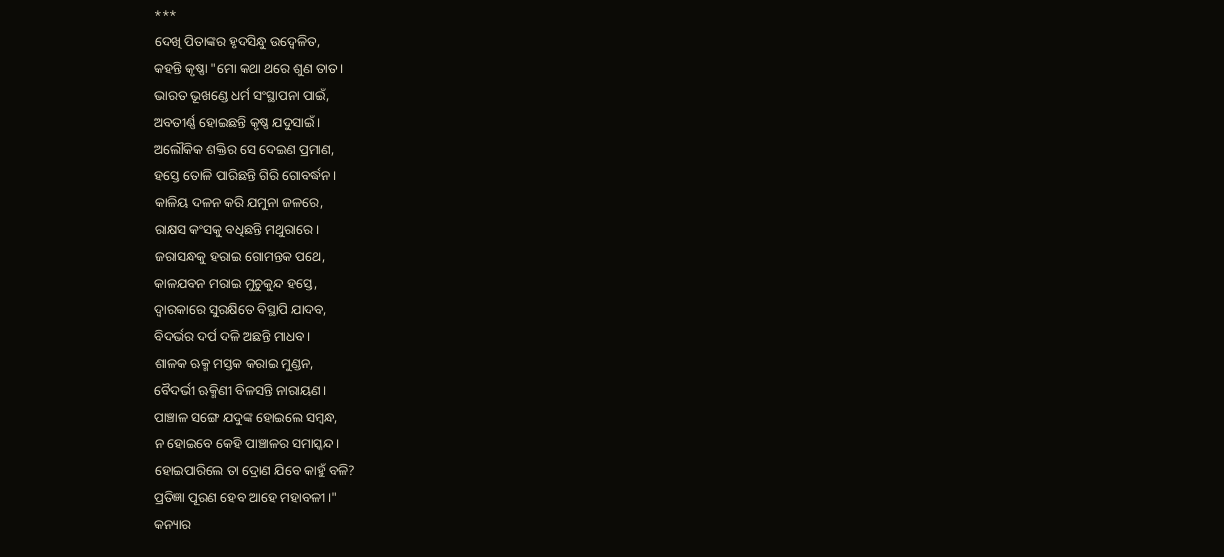***
ଦେଖି ପିତାଙ୍କର ହୃଦସିନ୍ଧୁ ଉଦ୍ବେଳିତ,
କହନ୍ତି କୃଷ୍ଣା "ମୋ କଥା ଥରେ ଶୁଣ ତାତ।
ଭାରତ ଭୂଖଣ୍ଡେ ଧର୍ମ ସଂସ୍ଥାପନା ପାଇଁ,
ଅବତୀର୍ଣ୍ଣ ହୋଇଛନ୍ତି କୃଷ୍ଣ ଯଦୁସାଇଁ।
ଅଲୌକିକ ଶକ୍ତିର ସେ ଦେଇଣ ପ୍ରମାଣ,
ହସ୍ତେ ତୋଳି ପାରିଛନ୍ତି ଗିରି ଗୋବର୍ଦ୍ଧନ।
କାଳିୟ ଦଳନ କରି ଯମୁନା ଜଳରେ,
ରାକ୍ଷସ କଂସକୁ ବଧିଛନ୍ତି ମଥୁରାରେ।
ଜରାସନ୍ଧକୁ ହରାଇ ଗୋମନ୍ତକ ପଥେ,
କାଳଯବନ ମରାଇ ମୁଚୁକୁନ୍ଦ ହସ୍ତେ,
ଦ୍ବାରକାରେ ସୁରକ୍ଷିତେ ବିସ୍ଥାପି ଯାଦବ,
ବିଦର୍ଭର ଦର୍ପ ଦଳି ଅଛନ୍ତି ମାଧବ।
ଶାଳକ ଋକ୍ମ ମସ୍ତକ କରାଇ ମୁଣ୍ଡନ,
ବୈଦର୍ଭୀ ଋକ୍ମିଣୀ ବିଳସନ୍ତି ନାରାୟଣ।
ପାଞ୍ଚାଳ ସଙ୍ଗେ ଯଦୁଙ୍କ ହୋଇଲେ ସମ୍ବନ୍ଧ,
ନ ହୋଇବେ କେହି ପାଞ୍ଚାଳର ସମାସ୍କନ୍ଦ।
ହୋଇପାରିଲେ ତା ଦ୍ରୋଣ ଯିବେ କାହୁଁ ବଳି?
ପ୍ରତିଜ୍ଞା ପୂରଣ ହେବ ଆହେ ମହାବଳୀ।"
କନ୍ୟାର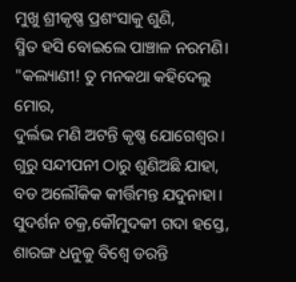ମୁଖୁ ଶ୍ରୀକୃଷ୍ଣ ପ୍ରଶଂସାକୁ ଶୁଣି,
ସ୍ମିତ ହସି ବୋଇଲେ ପାଞ୍ଚାଳ ନରମଣି।
"କଲ୍ୟାଣୀ! ତୁ ମନକଥା କହିଦେଲୁ ମୋର,
ଦୁର୍ଲଭ ମଣି ଅଟନ୍ତି କୃଷ୍ଣ ଯୋଗେଶ୍ବର।
ଗୁରୁ ସନ୍ଦୀପନୀ ଠାରୁ ଶୁଣିଅଛି ଯାହା,
ବଡ ଅଲୌକିକ କୀର୍ତ୍ତିମନ୍ତ ଯଦୁନାହା।
ସୁଦର୍ଶନ ଚକ୍ର,କୌମୁଦକୀ ଗଦା ହସ୍ତେ,
ଶାରଙ୍ଗ ଧନୁକୁ ବିଶ୍ବେ ଡରନ୍ତି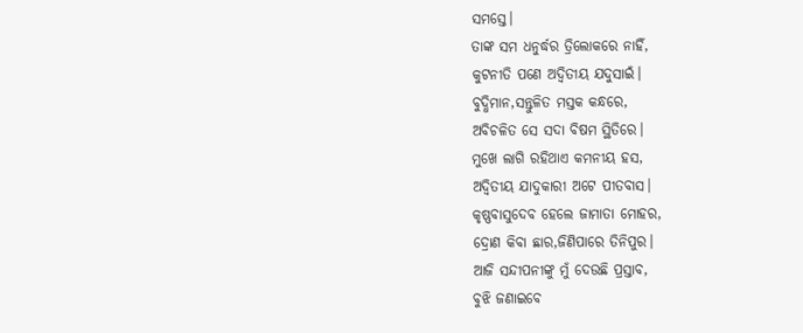ସମସ୍ତେ।
ତାଙ୍କ ସମ ଧନୁର୍ଦ୍ଧର ତ୍ରିଲୋକରେ ନାହିଁ,
କୁଟନୀତି ପଣେ ଅଦ୍ବିତୀୟ ଯଦୁସାଇଁ।
ବୁଦ୍ଧିମାନ,ସନ୍ତୁଳିତ ମସ୍ତକ କନ୍ଧରେ,
ଅବିଚଳିତ ସେ ସଦା ବିଷମ ସ୍ଥିତିରେ।
ମୁଖେ ଲାଗି ରହିଥାଏ କମନୀୟ ହସ,
ଅଦ୍ବିତୀୟ ଯାଦୁକାରୀ ଅଟେ ପୀତବାସ।
କୃଷ୍ଣବାସୁଦେବ ହେଲେ ଜାମାତା ମୋହର,
ଦ୍ରୋଣ କିବା ଛାର,ଜିଣିପାରେ ତିନିପୁର।
ଆଜି ସନ୍ଦୀପନୀଙ୍କୁ ମୁଁ ଦେଉଛି ପ୍ରସ୍ତାବ,
ବୁଝି ଜଣାଇବେ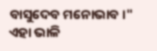ବାସୁଦେବ ମନୋଭାବ।"
ଏହା ଭାଳି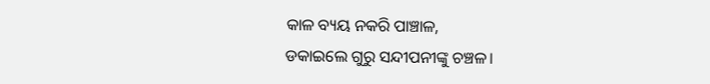କାଳ ବ୍ୟୟ ନକରି ପାଞ୍ଚାଳ,
ଡକାଇଲେ ଗୁରୁ ସନ୍ଦୀପନୀଙ୍କୁ ଚଞ୍ଚଳ।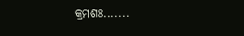କ୍ରମଶଃ.......